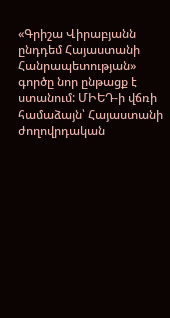«Գրիշա Վիրաբյանն ընդդեմ Հայաստանի Հանրապետության» գործը նոր ընթացք է ստանում: ՄԻԵԴ-ի վճռի համաձայն՝ Հայաստանի ժողովրդական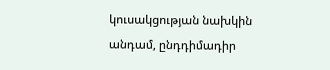կուսակցության նախկին անդամ, ընդդիմադիր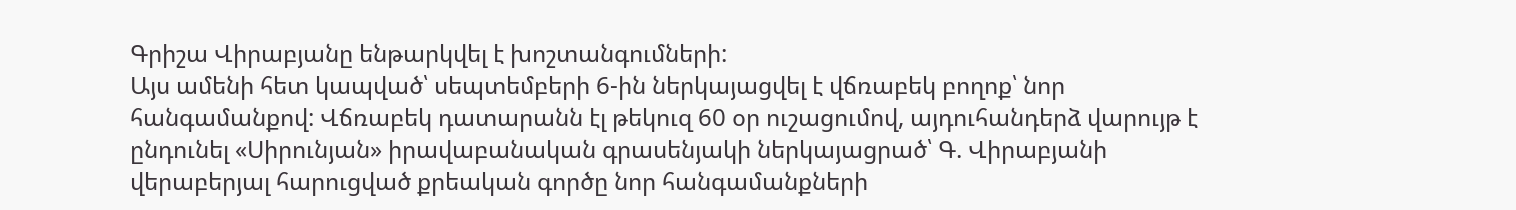Գրիշա Վիրաբյանը ենթարկվել է խոշտանգումների:
Այս ամենի հետ կապված՝ սեպտեմբերի 6-ին ներկայացվել է վճռաբեկ բողոք՝ նոր հանգամանքով: Վճռաբեկ դատարանն էլ թեկուզ 60 օր ուշացումով, այդուհանդերձ վարույթ է ընդունել «Սիրունյան» իրավաբանական գրասենյակի ներկայացրած՝ Գ. Վիրաբյանի վերաբերյալ հարուցված քրեական գործը նոր հանգամանքների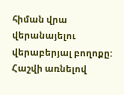հիման վրա վերանայելու վերաբերյալ բողոքը:
Հաշվի առնելով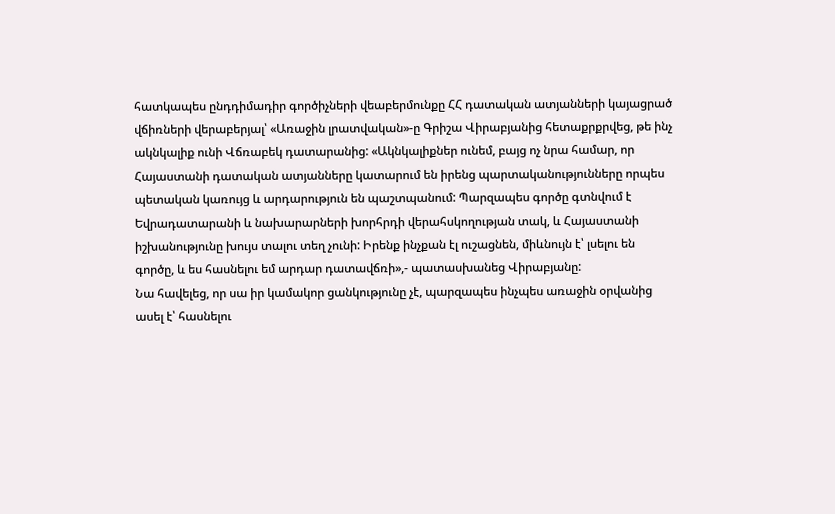հատկապես ընդդիմադիր գործիչների վեաբերմունքը ՀՀ դատական ատյանների կայացրած վճիռների վերաբերյալ՝ «Առաջին լրատվական»-ը Գրիշա Վիրաբյանից հետաքրքրվեց, թե ինչ ակնկալիք ունի Վճռաբեկ դատարանից: «Ակնկալիքներ ունեմ, բայց ոչ նրա համար, որ Հայաստանի դատական ատյանները կատարում են իրենց պարտականությունները որպես պետական կառույց և արդարություն են պաշտպանում: Պարզապես գործը գտնվում է Եվրադատարանի և նախարարների խորհրդի վերահսկողության տակ, և Հայաստանի իշխանությունը խույս տալու տեղ չունի: Իրենք ինչքան էլ ուշացնեն, միևնույն է՝ լսելու են գործը, և ես հասնելու եմ արդար դատավճռի»,- պատասխանեց Վիրաբյանը:
Նա հավելեց, որ սա իր կամակոր ցանկությունը չէ, պարզապես ինչպես առաջին օրվանից ասել է՝ հասնելու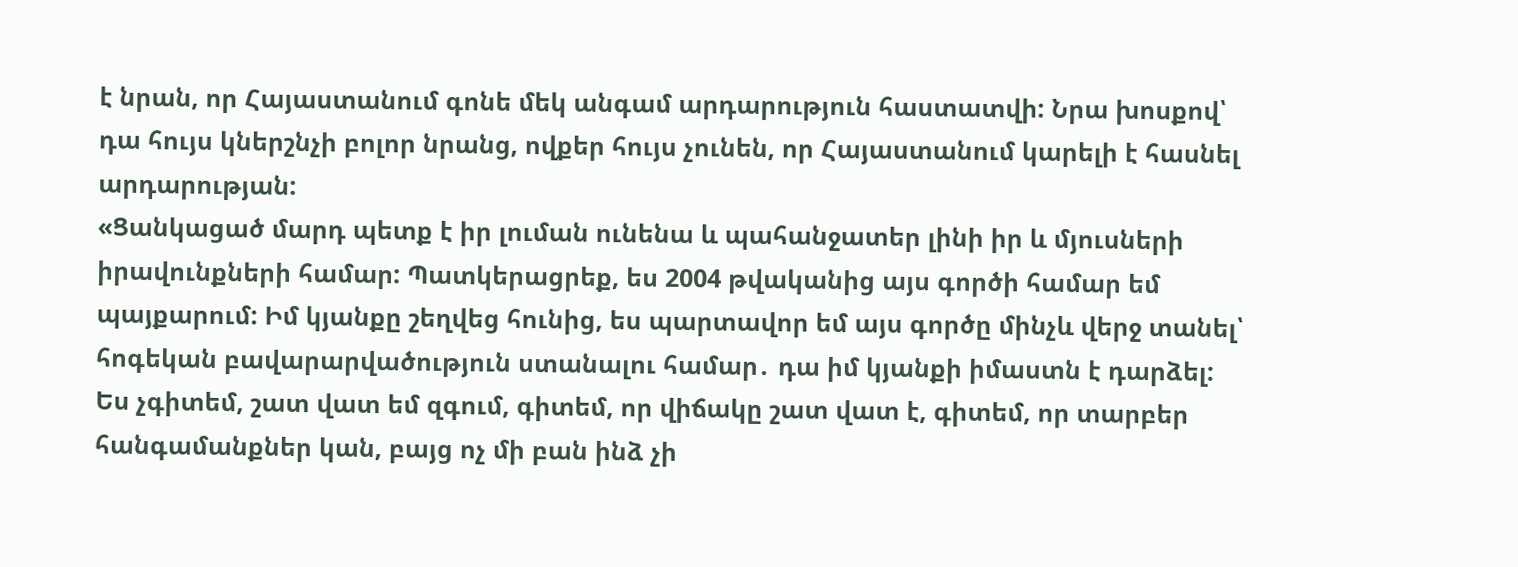է նրան, որ Հայաստանում գոնե մեկ անգամ արդարություն հաստատվի: Նրա խոսքով՝ դա հույս կներշնչի բոլոր նրանց, ովքեր հույս չունեն, որ Հայաստանում կարելի է հասնել արդարության:
«Ցանկացած մարդ պետք է իր լուման ունենա և պահանջատեր լինի իր և մյուսների իրավունքների համար: Պատկերացրեք, ես 2004 թվականից այս գործի համար եմ պայքարում: Իմ կյանքը շեղվեց հունից, ես պարտավոր եմ այս գործը մինչև վերջ տանել՝ հոգեկան բավարարվածություն ստանալու համար․ դա իմ կյանքի իմաստն է դարձել:
Ես չգիտեմ, շատ վատ եմ զգում, գիտեմ, որ վիճակը շատ վատ է, գիտեմ, որ տարբեր հանգամանքներ կան, բայց ոչ մի բան ինձ չի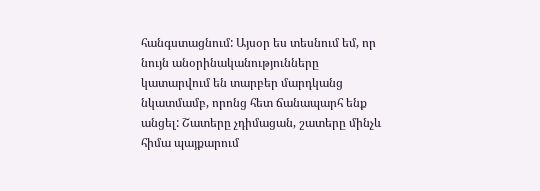հանգստացնում: Այսօր ես տեսնում եմ, որ նույն անօրինականությունները կատարվում են տարբեր մարդկանց նկատմամբ, որոնց հետ ճանապարհ ենք անցել: Շատերը չդիմացան, շատերը մինչև հիմա պայքարում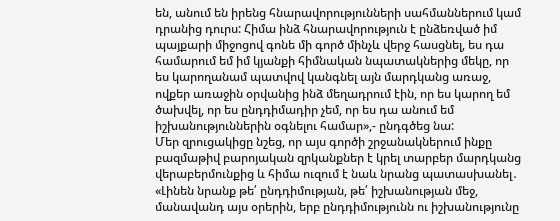են, անում են իրենց հնարավորությունների սահմաններում կամ դրանից դուրս: Հիմա ինձ հնարավորություն է ընձեռված իմ պայքարի միջոցով գոնե մի գործ մինչև վերջ հասցնել, ես դա համարում եմ իմ կյանքի հիմնական նպատակներից մեկը, որ ես կարողանամ պատվով կանգնել այն մարդկանց առաջ, ովքեր առաջին օրվանից ինձ մեղադրում էին, որ ես կարող եմ ծախվել, որ ես ընդդիմադիր չեմ, որ ես դա անում եմ իշխանություններին օգնելու համար»,- ընդգծեց նա:
Մեր զրուցակիցը նշեց, որ այս գործի շրջանակներում ինքը բազմաթիվ բարոյական զրկանքներ է կրել տարբեր մարդկանց վերաբերմունքից և հիմա ուզում է նաև նրանց պատասխանել․ «Լինեն նրանք թե՛ ընդդիմության, թե՛ իշխանության մեջ, մանավանդ այս օրերին, երբ ընդդիմությունն ու իշխանությունը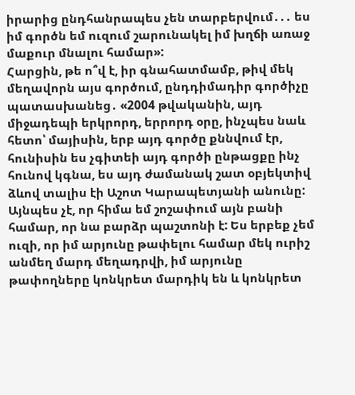իրարից ընդհանրապես չեն տարբերվում․․․ ես իմ գործն եմ ուզում շարունակել իմ խղճի առաջ մաքուր մնալու համար»:
Հարցին, թե ո՞վ է, իր գնահատմամբ, թիվ մեկ մեղավորն այս գործում, ընդդիմադիր գործիչը պատասխանեց․ «2004 թվականին, այդ միջադեպի երկրորդ, երրորդ օրը, ինչպես նաև հետո՝ մայիսին, երբ այդ գործը քննվում էր, հունիսին ես չգիտեի այդ գործի ընթացքը ինչ հունով կգնա, ես այդ ժամանակ շատ օբյեկտիվ ձևով տալիս էի Աշոտ Կարապետյանի անունը: Այնպես չէ, որ հիմա եմ շոշափում այն բանի համար, որ նա բարձր պաշտոնի է: Ես երբեք չեմ ուզի, որ իմ արյունը թափելու համար մեկ ուրիշ անմեղ մարդ մեղադրվի, իմ արյունը թափողները կոնկրետ մարդիկ են և կոնկրետ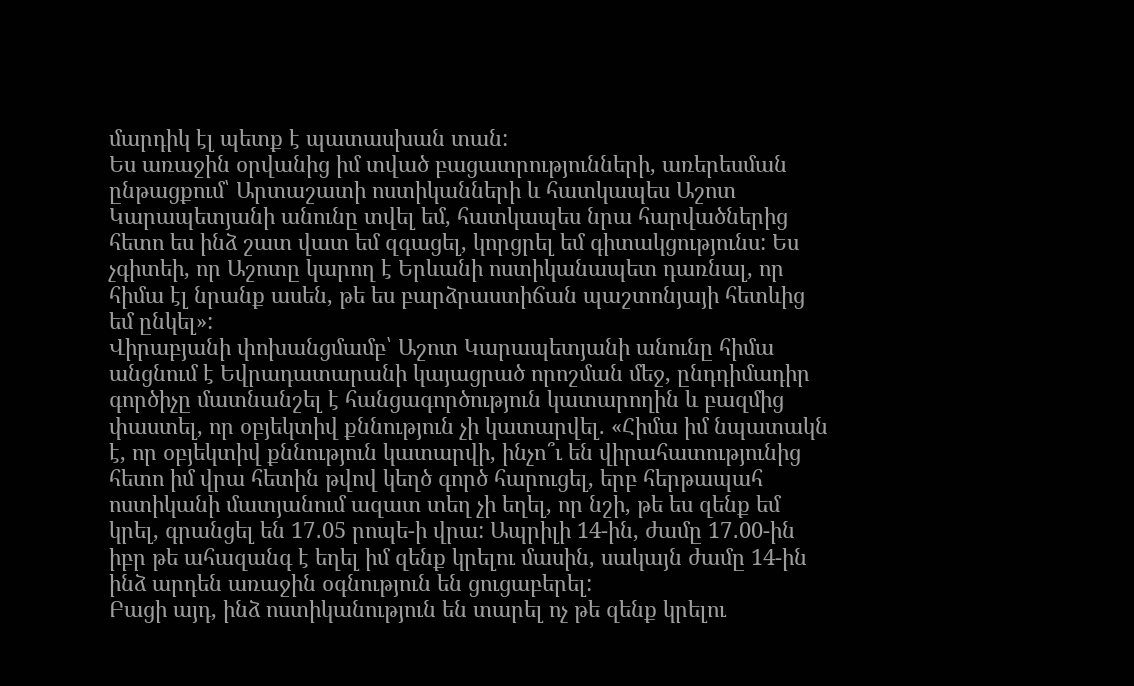մարդիկ էլ պետք է պատասխան տան:
Ես առաջին օրվանից իմ տված բացատրությունների, առերեսման ընթացքում՝ Արտաշատի ոստիկանների և հատկապես Աշոտ Կարապետյանի անունը տվել եմ, հատկապես նրա հարվածներից հետո ես ինձ շատ վատ եմ զգացել, կորցրել եմ գիտակցությունս: Ես չգիտեի, որ Աշոտը կարող է Երևանի ոստիկանապետ դառնալ, որ հիմա էլ նրանք ասեն, թե ես բարձրաստիճան պաշտոնյայի հետևից եմ ընկել»:
Վիրաբյանի փոխանցմամբ՝ Աշոտ Կարապետյանի անունը հիմա անցնում է Եվրադատարանի կայացրած որոշման մեջ, ընդդիմադիր գործիչը մատնանշել է հանցագործություն կատարողին և բազմից փաստել, որ օբյեկտիվ քննություն չի կատարվել. «Հիմա իմ նպատակն է, որ օբյեկտիվ քննություն կատարվի, ինչո՞ւ են վիրահատությունից հետո իմ վրա հետին թվով կեղծ գործ հարուցել, երբ հերթապահ ոստիկանի մատյանում ազատ տեղ չի եղել, որ նշի, թե ես զենք եմ կրել, գրանցել են 17․05 րոպե-ի վրա: Ապրիլի 14-ին, ժամը 17․00-ին իբր թե ահազանգ է եղել իմ զենք կրելու մասին, սակայն ժամը 14-ին ինձ արդեն առաջին օգնություն են ցուցաբերել:
Բացի այդ, ինձ ոստիկանություն են տարել ոչ թե զենք կրելու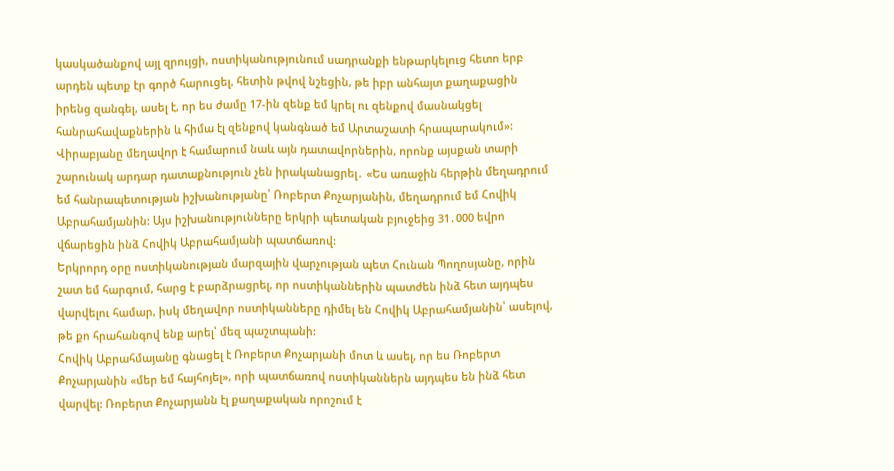կասկածանքով այլ զրույցի, ոստիկանությունում սադրանքի ենթարկելուց հետո երբ արդեն պետք էր գործ հարուցել, հետին թվով նշեցին, թե իբր անհայտ քաղաքացին իրենց զանգել, ասել է, որ ես ժամը 17-ին զենք եմ կրել ու զենքով մասնակցել հանրահավաքներին և հիմա էլ զենքով կանգնած եմ Արտաշատի հրապարակում»:
Վիրաբյանը մեղավոր է համարում նաև այն դատավորներին, որոնք այսքան տարի շարունակ արդար դատաքնություն չեն իրականացրել․ «Ես առաջին հերթին մեղադրում եմ հանրապետության իշխանությանը՝ Ռոբերտ Քոչարյանին, մեղադրում եմ Հովիկ Աբրահամյանին: Այս իշխանությունները երկրի պետական բյուջեից 31․000 եվրո վճարեցին ինձ Հովիկ Աբրահամյանի պատճառով:
Երկրորդ օրը ոստիկանության մարզային վարչության պետ Հունան Պողոսյանը, որին շատ եմ հարգում, հարց է բարձրացրել, որ ոստիկաններին պատժեն ինձ հետ այդպես վարվելու համար, իսկ մեղավոր ոստիկանները դիմել են Հովիկ Աբրահամյանին՝ ասելով, թե քո հրահանգով ենք արել՝ մեզ պաշտպանի:
Հովիկ Աբրահմայանը գնացել է Ռոբերտ Քոչարյանի մոտ և ասել, որ ես Ռոբերտ Քոչարյանին «մեր եմ հայհոյել», որի պատճառով ոստիկաններն այդպես են ինձ հետ վարվել: Ռոբերտ Քոչարյանն էլ քաղաքական որոշում է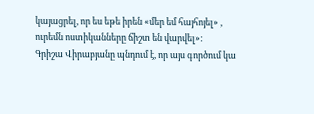կայացրել, որ ես եթե իրեն «մեր եմ հայհոյել» , ուրեմն ոստիկանները ճիշտ են վարվել»:
Գրիշա Վիրաբյանը պնդում է, որ այս գործում կա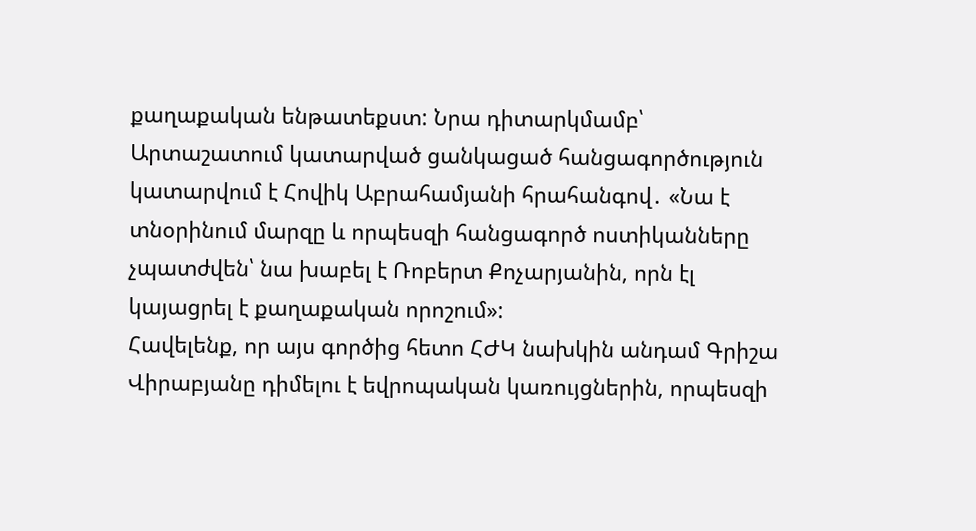քաղաքական ենթատեքստ: Նրա դիտարկմամբ՝ Արտաշատում կատարված ցանկացած հանցագործություն կատարվում է Հովիկ Աբրահամյանի հրահանգով․ «Նա է տնօրինում մարզը և որպեսզի հանցագործ ոստիկանները չպատժվեն՝ նա խաբել է Ռոբերտ Քոչարյանին, որն էլ կայացրել է քաղաքական որոշում»:
Հավելենք, որ այս գործից հետո ՀԺԿ նախկին անդամ Գրիշա Վիրաբյանը դիմելու է եվրոպական կառույցներին, որպեսզի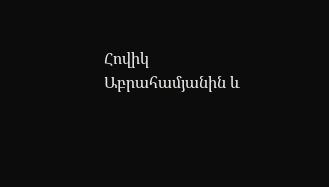Հովիկ Աբրահամյանին և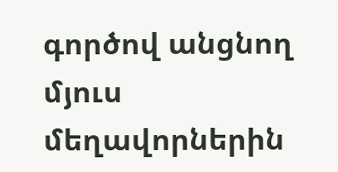գործով անցնող մյուս մեղավորներին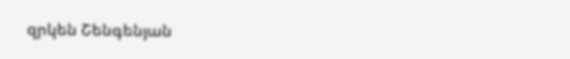զրկեն Շենգենյան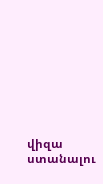վիզա ստանալու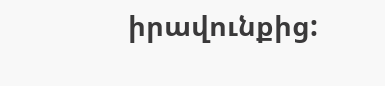իրավունքից: